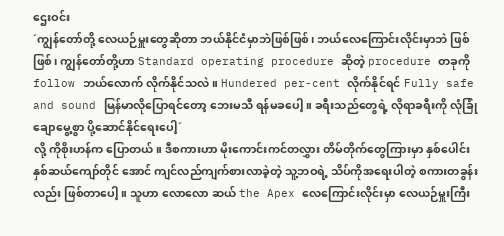ဌေးဝင်း
´ကျွန်တော်တို့ လေယဉ်မှူးတွေဆိုတာ ဘယ်နိုင်ငံမှာဘဲဖြစ်ဖြစ်၊ ဘယ်လေကြောင်းလိုင်းမှာဘဲ ဖြစ်ဖြစ်၊ ကျွန်တော်တို့ဟာ Standard operating procedure ဆိုတဲ့ procedure တခုကို follow ဘယ်လောက် လိုက်နိုင်သလဲ။ Hundered per-cent လိုက်နိုင်ရင် Fully safe and sound မြန်မာလိုပြောရင်တော့ ဘေးမသီ ရန်မခပေါ့။ ခရီးသည်တွေရဲ့ လိုရာခရီးကို လုံခြုံချောမွေ့စွာ ပို့ဆောင်နိုင်ရေးပေါ့´
လို့ ကိုစိုးဟန်က ပြောတယ်။ ဒီစကားဟာ မိုးကောင်းကင်တလွှား တိမ်တိုက်တွေကြားမှာ နှစ်ပေါင်း နှစ်ဆယ်ကျော်တိုင် အောင် ကျင်လည်ကျက်စားလာခဲ့တဲ့ သူ့ဘဝရဲ့ သိပ်ကိုအရေးပါတဲ့ စကားတခွန်းလည်း ဖြစ်တာပေါ့။ သူဟာ လောလော ဆယ် the Apex လေကြောင်းလိုင်းမှာ လေယဉ်မှူးကြီး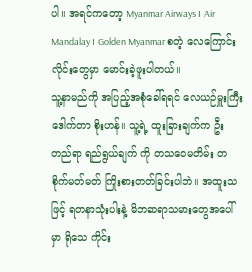ပါ။ အရင်ကတော့ Myanmar Airways ၊ Air Mandalay ၊ Golden Myanmar စတဲ့ လေကြောင်းလိုင်းတွေမှာ မောင်းခဲ့ဖူးပါတယ်။
သူ့နာမည်ကို အပြည့်အစုံခေါ်ရရင် လေယဉ်မှူးကြီး ဒေါက်တာ စိုးဟန်။ သူ့ရဲ့ ထူးခြားချက်က ဦးတည်ရာ ရည်ရွယ်ချက် ကို တသဝေမတိမ်း တစိုက်မတ်မတ် ကြိုးစားတတ်ခြင်းပါဘဲ။ အထူးသဖြင့် ရတနာသုံးပါးနဲ့ မိဘဆရာသမားတွေအပေါ်မှာ ရိုသေ ကိုင်း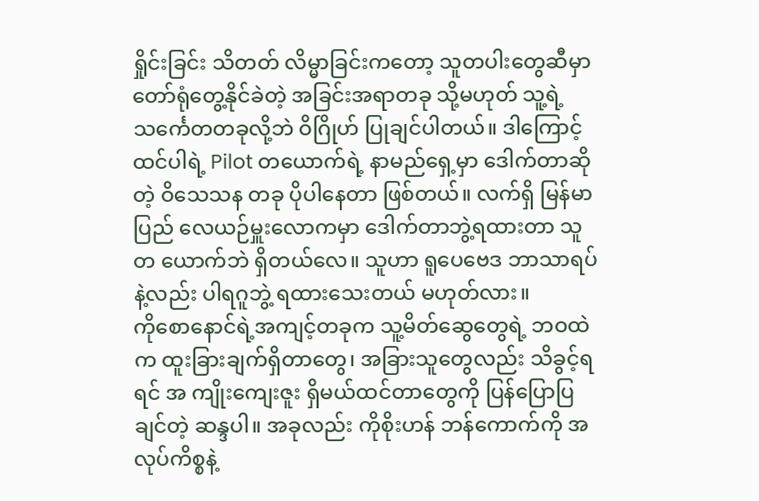ရှိုင်းခြင်း သိတတ် လိမ္မာခြင်းကတော့ သူတပါးတွေဆီမှာ တော်ရုံတွေ့နိုင်ခဲတဲ့ အခြင်းအရာတခု သို့မဟုတ် သူ့ရဲ့သင်္ကေတတခုလို့ဘဲ ဝိဂြိုဟ် ပြုချင်ပါတယ်။ ဒါကြောင့်ထင်ပါရဲ့ Pilot တယောက်ရဲ့ နာမည်ရှေ့မှာ ဒေါက်တာဆိုတဲ့ ဝိသေသန တခု ပိုပါနေတာ ဖြစ်တယ်။ လက်ရှိ မြန်မာပြည် လေယဉ်မှူးလောကမှာ ဒေါက်တာဘွဲ့ရထားတာ သူတ ယောက်ဘဲ ရှိတယ်လေ။ သူဟာ ရူပေဗေဒ ဘာသာရပ်နဲ့လည်း ပါရဂူဘွဲ့ ရထားသေးတယ် မဟုတ်လား။
ကိုစောနောင်ရဲ့အကျင့်တခုက သူ့မိတ်ဆွေတွေရဲ့ ဘဝထဲက ထူးခြားချက်ရှိတာတွေ၊ အခြားသူတွေလည်း သိခွင့်ရရင် အ ကျိုးကျေးဇူး ရှိမယ်ထင်တာတွေကို ပြန်ပြောပြချင်တဲ့ ဆန္ဒပါ။ အခုလည်း ကိုစိုးဟန် ဘန်ကောက်ကို အလုပ်ကိစ္စနဲ့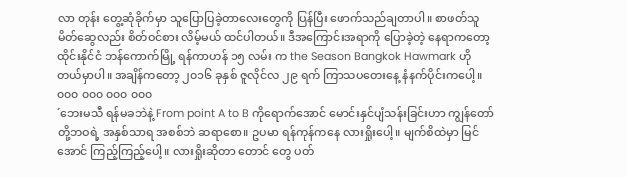လာ တုန်း တွေ့ဆုံခိုက်မှာ သူပြောပြခဲ့တာလေးတွေကို ပြန်ပြီး ဖောက်သည်ချတာပါ။ စာဖတ်သူ မိတ်ဆွေလည်း စိတ်ဝင်စား လိမ့်မယ် ထင်ပါတယ်။ ဒီအကြောင်းအရာကို ပြောခဲ့တဲ့ နေရာကတော့ ထိုင်းနိုင်ငံ ဘန်ကောက်မြို့ ရန်ကာဟန် ၁၅ လမ်း က the Season Bangkok Hawmark ဟိုတယ်မှာပါ။ အချိန်ကတော့ ၂၀၁၆ ခုနှစ် ဇူလိုင်လ ၂၉ ရက် ကြာသပတေးနေ့ နံနက်ပိုင်းကပေါ့။
၀၀၀ ၀၀၀ ၀၀၀ ၀၀၀
´ဘေးမသီ ရန်မခဘဲနဲ့ From point A to B ကိုရောက်အောင် မောင်းနှင်ပျံသန်းခြင်းဟာ ကျွန်တော်တို့ဘဝရဲ့ အနှစ်သာရ အစစ်ဘဲ ဆရာစော။ ဥပမာ ရန်ကုန်ကနေ လားရှိုးပေါ့။ မျက်စိထဲမှာ မြင်အောင် ကြည့်ကြည့်ပေါ့။ လားရှိုးဆိုတာ တောင် တွေ ပတ်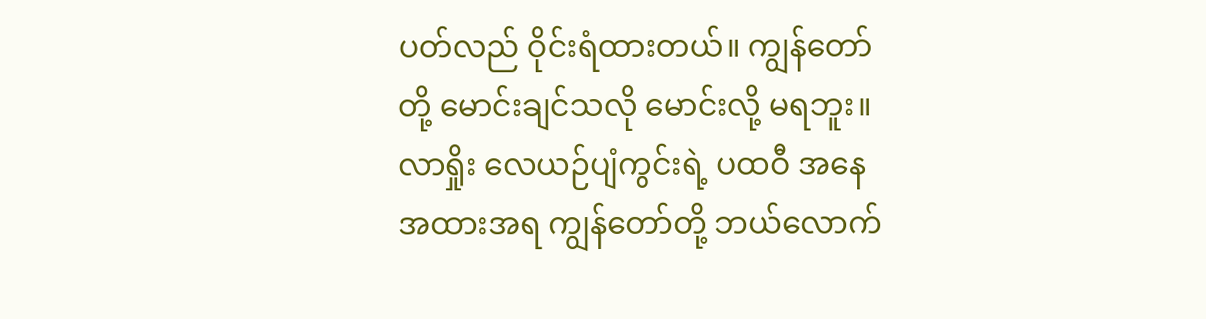ပတ်လည် ဝိုင်းရံထားတယ်။ ကျွန်တော်တို့ မောင်းချင်သလို မောင်းလို့ မရဘူး။ လာရှိုး လေယဉ်ပျံကွင်းရဲ့ ပထဝီ အနေအထားအရ ကျွန်တော်တို့ ဘယ်လောက်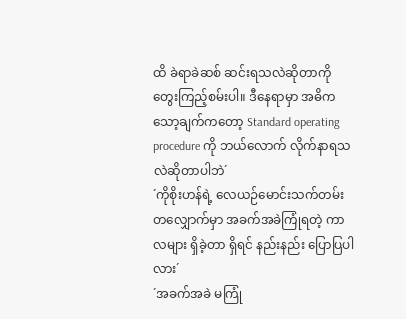ထိ ခဲရာခဲဆစ် ဆင်းရသလဲဆိုတာကို တွေးကြည့်စမ်းပါ။ ဒီနေရာမှာ အဓိက သော့ချက်ကတော့ Standard operating procedure ကို ဘယ်လောက် လိုက်နာရသလဲဆိုတာပါဘဲ´
´ကိုစိုးဟန်ရဲ့ လေယဉ်မောင်းသက်တမ်းတလျှောက်မှာ အခက်အခဲကြုံရတဲ့ ကာလများ ရှိခဲ့တာ ရှိရင် နည်းနည်း ပြောပြပါ လား´
´အခက်အခဲ မကြုံ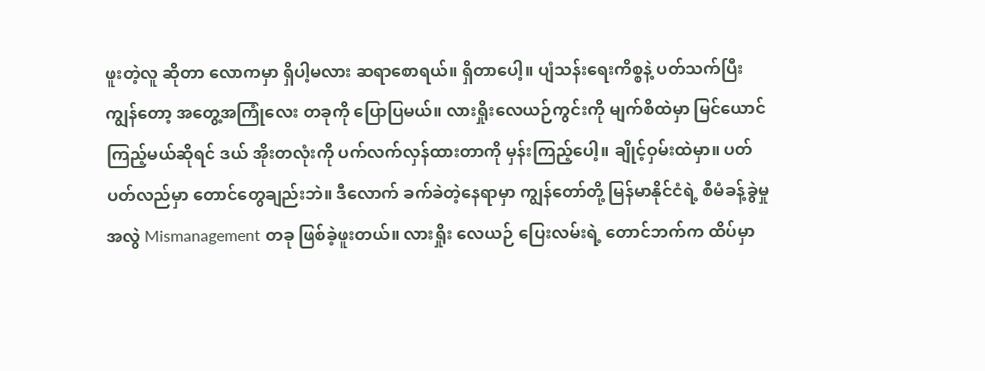ဖူးတဲ့လူ ဆိုတာ လောကမှာ ရှိပါ့မလား ဆရာစောရယ်။ ရှိတာပေါ့။ ပျံသန်းရေးကိစ္စနဲ့ ပတ်သက်ပြီး ကျွန်တော့ အတွေ့အကြုံလေး တခုကို ပြောပြမယ်။ လားရှိုးလေယဉ်ကွင်းကို မျက်စိထဲမှာ မြင်ယောင်ကြည့်မယ်ဆိုရင် ဒယ် အိုးတလုံးကို ပက်လက်လှန်ထားတာကို မှန်းကြည့်ပေါ့။ ချိုင့်ဝှမ်းထဲမှာ။ ပတ်ပတ်လည်မှာ တောင်တွေချည်းဘဲ။ ဒီလောက် ခက်ခဲတဲ့နေရာမှာ ကျွန်တော်တို့ မြန်မာနိုင်ငံရဲ့ စီမံခန့်ခွဲမှု အလွဲ Mismanagement တခု ဖြစ်ခဲ့ဖူးတယ်။ လားရှိုး လေယဉ် ပြေးလမ်းရဲ့ တောင်ဘက်က ထိပ်မှာ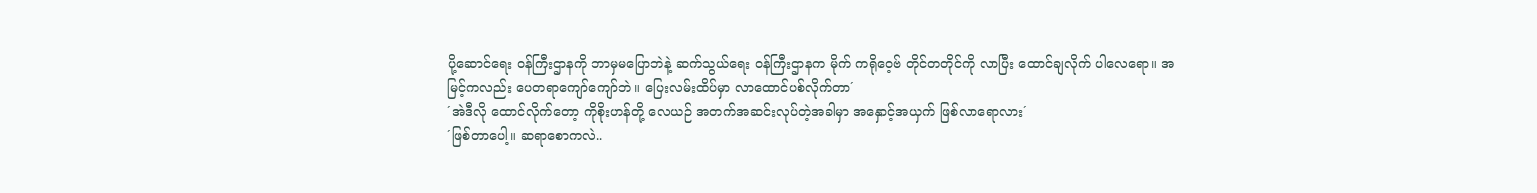ပို့ဆောင်ရေး ဝန်ကြီးဌာနကို ဘာမှမပြောဘဲနဲ့ ဆက်သွယ်ရေး ဝန်ကြီးဌာနက မိုက် ကရိုဝေ့ဗ် တိုင်တတိုင်ကို လာပြီး ထောင်ချလိုက် ပါလေရော။ အမြင့်ကလည်း ပေတရာကျော်ကျော်ဘဲ။ ပြေးလမ်းထိပ်မှာ လာထောင်ပစ်လိုက်တာ´
´အဲဒီလို ထောင်လိုက်တော့ ကိုစိုးဟန်တို့ လေယဉ် အတက်အဆင်းလုပ်တဲ့အခါမှာ အနှောင့်အယှက် ဖြစ်လာရောလား´
´ဖြစ်တာပေါ့။ ဆရာစောကလဲ..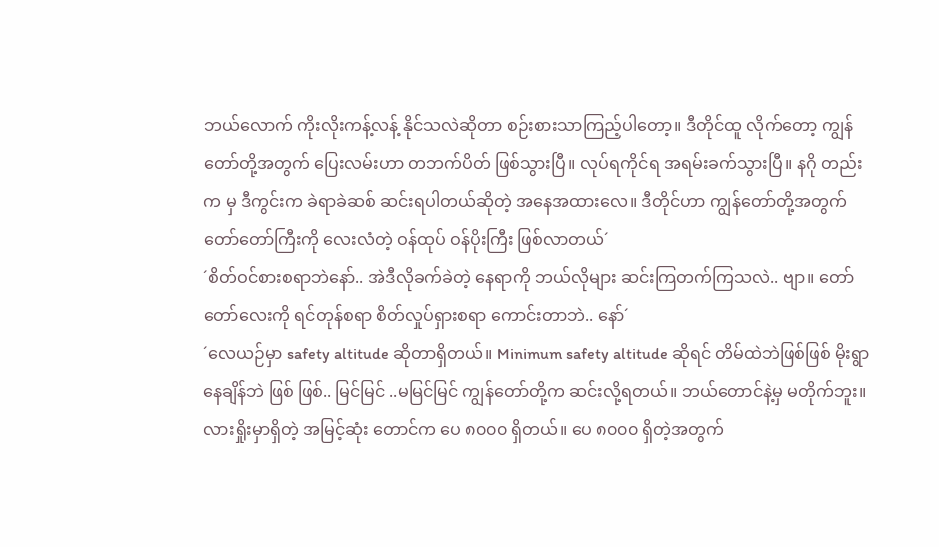ဘယ်လောက် ကိုးလိုးကန့်လန့် နိုင်သလဲဆိုတာ စဉ်းစားသာကြည့်ပါတော့။ ဒီတိုင်ထူ လိုက်တော့ ကျွန်တော်တို့အတွက် ပြေးလမ်းဟာ တဘက်ပိတ် ဖြစ်သွားပြီ။ လုပ်ရကိုင်ရ အရမ်းခက်သွားပြီ။ နဂို တည်းက မှ ဒီကွင်းက ခဲရာခဲဆစ် ဆင်းရပါတယ်ဆိုတဲ့ အနေအထားလေ။ ဒီတိုင်ဟာ ကျွန်တော်တို့အတွက် တော်တော်ကြီးကို လေးလံတဲ့ ဝန်ထုပ် ဝန်ပိုးကြီး ဖြစ်လာတယ်´
´စိတ်ဝင်စားစရာဘဲနော်.. အဲဒီလိုခက်ခဲတဲ့ နေရာကို ဘယ်လိုများ ဆင်းကြတက်ကြသလဲ.. ဗျာ။ တော်တော်လေးကို ရင်တုန်စရာ စိတ်လှုပ်ရှားစရာ ကောင်းတာဘဲ.. နော်´
´လေယဉ်မှာ safety altitude ဆိုတာရှိတယ်။ Minimum safety altitude ဆိုရင် တိမ်ထဲဘဲဖြစ်ဖြစ် မိုးရွာနေချိန်ဘဲ ဖြစ် ဖြစ်.. မြင်မြင် ..မမြင်မြင် ကျွန်တော်တို့က ဆင်းလို့ရတယ်။ ဘယ်တောင်နဲ့မှ မတိုက်ဘူး။ လားရှိုးမှာရှိတဲ့ အမြင့်ဆုံး တောင်က ပေ ၈၀၀၀ ရှိတယ်။ ပေ ၈၀၀၀ ရှိတဲ့အတွက်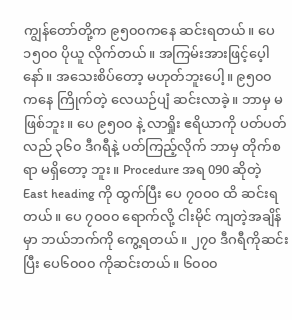ကျွန်တော်တို့က ၉၅၀၀ကနေ ဆင်းရတယ်။ ပေ ၁၅၀၀ ပိုယူ လိုက်တယ်။ အကြမ်းအားဖြင့်ပေ့ါနော်။ အသေးစိပ်တော့ မဟုတ်ဘူးပေါ့။ ၉၅၀၀ ကနေ ကြိုက်တဲ့ လေယဉ်ပျံ ဆင်းလာခဲ့။ ဘာမှ မဖြစ်ဘူး။ ပေ ၉၅၀၀ နဲ့ လာရှိုး ဧရိယာကို ပတ်ပတ်လည် ၃၆၀ ဒီဂရီနဲ့ ပတ်ကြည့်လိုက် ဘာမှ တိုက်စရာ မရှိတော့ ဘူး။ Procedure အရ 090 ဆိုတဲ့ East heading ကို ထွက်ပြီး ပေ ၇၀၀၀ ထိ ဆင်းရတယ်။ ပေ ၇၀၀၀ ရောက်လို့ ငါးမိုင် ကျတဲ့အချိန်မှာ ဘယ်ဘက်ကို ကွေ့ရတယ်။ ၂၇၀ ဒီဂရီကိုဆင်းပြီး ပေ၆၀၀၀ ကိုဆင်းတယ်။ ၆၀၀၀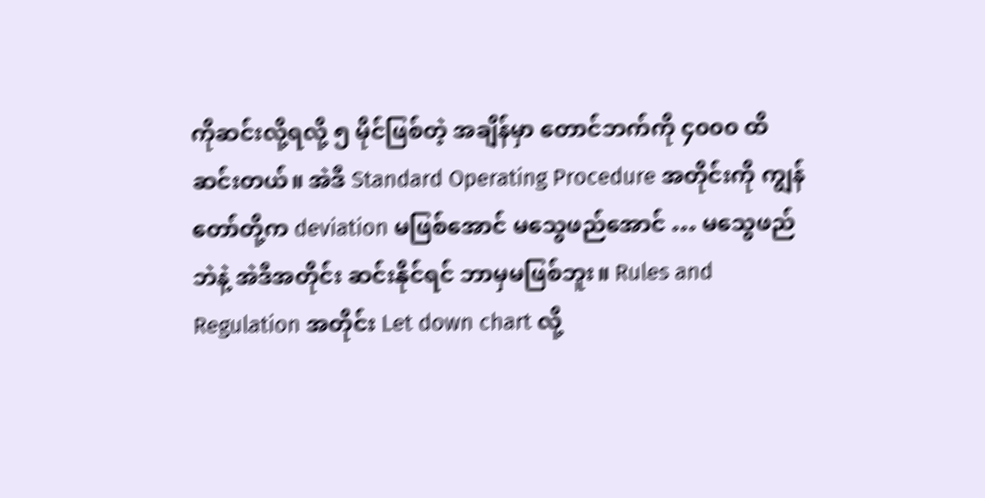ကိုဆင်းလို့ရလို့ ၅ မိုင်ဖြစ်တဲ့ အချိန်မှာ တောင်ဘက်ကို ၄၀၀၀ ထိ ဆင်းတယ်။ အဲဒီ Standard Operating Procedure အတိုင်းကို ကျွန် တော်တို့က deviation မဖြစ်အောင် မသွေဖည်အောင် … မသွေဖည်ဘဲနဲ့ အဲဒီအတိုင်း ဆင်းနိုင်ရင် ဘာမှမဖြစ်ဘူး။ Rules and Regulation အတိုင်း Let down chart လို့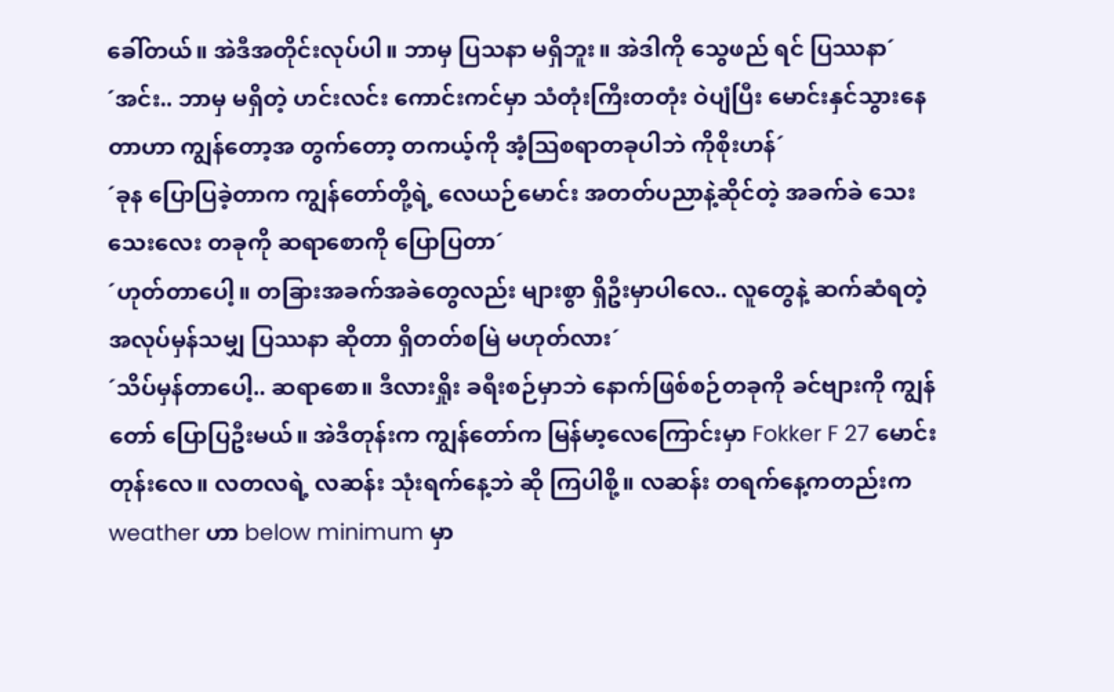ခေါ်တယ်။ အဲဒီအတိုင်းလုပ်ပါ။ ဘာမှ ပြသနာ မရှိဘူး။ အဲဒါကို သွေဖည် ရင် ပြဿနာ´
´အင်း.. ဘာမှ မရှိတဲ့ ဟင်းလင်း ကောင်းကင်မှာ သံတုံးကြီးတတုံး ဝဲပျံပြီး မောင်းနှင်သွားနေတာဟာ ကျွန်တော့အ တွက်တော့ တကယ့်ကို အံ့သြစရာတခုပါဘဲ ကိုစိုးဟန်´
´ခုန ပြောပြခဲ့တာက ကျွန်တော်တို့ရဲ့ လေယဉ်မောင်း အတတ်ပညာနဲ့ဆိုင်တဲ့ အခက်ခဲ သေးသေးလေး တခုကို ဆရာစောကို ပြောပြတာ´
´ဟုတ်တာပေါ့။ တခြားအခက်အခဲတွေလည်း များစွာ ရှိဦးမှာပါလေ.. လူတွေနဲ့ ဆက်ဆံရတဲ့ အလုပ်မှန်သမျှ ပြဿနာ ဆိုတာ ရှိတတ်စမြဲ မဟုတ်လား´
´သိပ်မှန်တာပေါ့.. ဆရာစော။ ဒီလားရှိုး ခရီးစဉ်မှာဘဲ နောက်ဖြစ်စဉ်တခုကို ခင်ဗျားကို ကျွန်တော် ပြောပြဦးမယ်။ အဲဒီတုန်းက ကျွန်တော်က မြန်မာ့လေကြောင်းမှာ Fokker F 27 မောင်းတုန်းလေ။ လတလရဲ့ လဆန်း သုံးရက်နေ့ဘဲ ဆို ကြပါစို့။ လဆန်း တရက်နေ့ကတည်းက weather ဟာ below minimum မှာ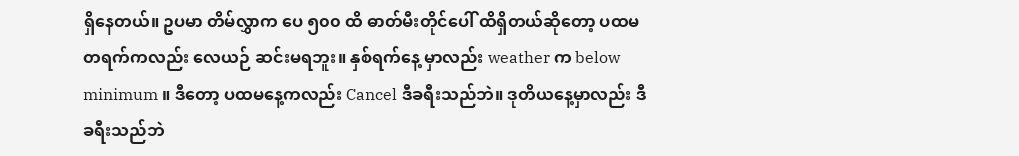ရှိနေတယ်။ ဥပမာ တိမ်လွှာက ပေ ၅၀၀ ထိ ဓာတ်မီးတိုင်ပေါ် ထိရှိတယ်ဆိုတော့ ပထမ တရက်ကလည်း လေယဉ် ဆင်းမရဘူး။ နှစ်ရက်နေ့ မှာလည်း weather က below minimum ။ ဒီတော့ ပထမနေ့ကလည်း Cancel ဒီခရီးသည်ဘဲ။ ဒုတိယနေ့မှာလည်း ဒီ ခရီးသည်ဘဲ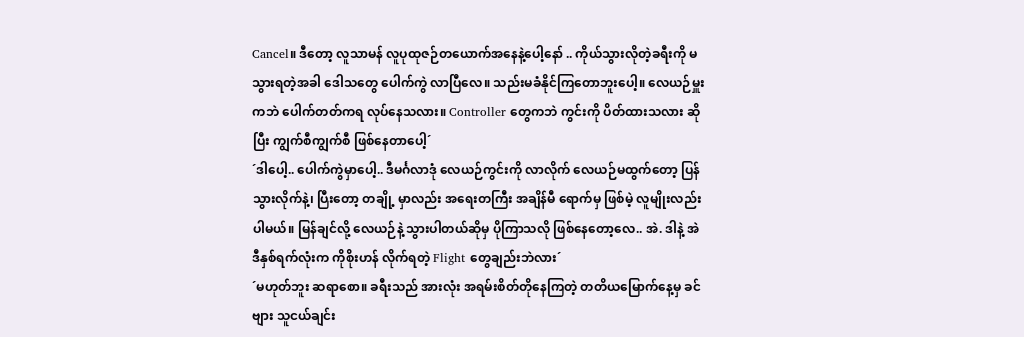Cancel။ ဒီတော့ လူသာမန် လူပုထုဇဉ်တယောက်အနေနဲ့ပေါ့နော် .. ကိုယ်သွားလိုတဲ့ခရီးကို မသွားရတဲ့အခါ ဒေါသတွေ ပေါက်ကွဲ လာပြီလေ။ သည်းမခံနိုင်ကြတောဘူးပေါ့။ လေယဉ်မှူးကဘဲ ပေါက်တတ်ကရ လုပ်နေသလား။ Controller တွေကဘဲ ကွင်းကို ပိတ်ထားသလား ဆိုပြီး ကျွက်စီကျွက်စီ ဖြစ်နေတာပေါ့´
´ဒါပေါ့.. ပေါက်ကွဲမှာပေါ့.. ဒီမင်္ဂလာဒုံ လေယဉ်ကွင်းကို လာလိုက် လေယဉ်မထွက်တော့ ပြန်သွားလိုက်နဲ့၊ ပြီးတော့ တချို့ မှာလည်း အရေးတကြီး အချိန်မီ ရောက်မှ ဖြစ်မဲ့ လူမျိုးလည်းပါမယ်။ မြန်ချင်လို့ လေယဉ်နဲ့ သွားပါတယ်ဆိုမှ ပိုကြာသလို ဖြစ်နေတော့လေ.. အဲ. ဒါနဲ့ အဲဒီနှစ်ရက်လုံးက ကိုစိုးဟန် လိုက်ရတဲ့ Flight တွေချည်းဘဲလား´
´မဟုတ်ဘူး ဆရာစော။ ခရီးသည် အားလုံး အရမ်းစိတ်တိုနေကြတဲ့ တတိယမြောက်နေ့မှ ခင်ဗျား သူငယ်ချင်း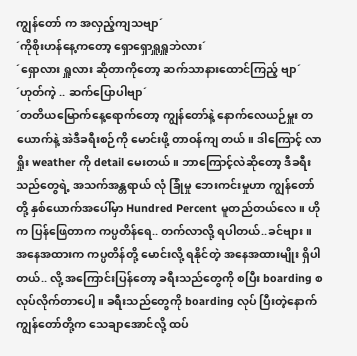ကျွန်တော် က အလှည့်ကျသဗျာ´
´ကိုစိုးဟန်နေ့ကတော့ ရှောရှောရှူရှူဘဲလား´
´ရှောလား ရှူလား ဆိုတာကိုတော့ ဆက်သာနားထောင်ကြည့် ဗျာ´
´ဟုတ်ကဲ့ .. ဆက်ပြောပါဗျာ´
´တတိယမြောက်နေ့ရောက်တော့ ကျွန်တော်နဲ့ နောက်လေယဉ်မှူး တယောက်နဲ့ အဲဒီခရီးစဉ်ကို မောင်းဖို့ တာဝန်ကျ တယ်။ ဒါကြောင့် လာရှိုး weather ကို detail မေးတယ်။ ဘာကြောင့်လဲဆိုတော့ ဒီခရီးသည်တွေရဲ့ အသက်အန္တရာယ် လုံ ခြုံမှု ဘေးကင်းမှုဟာ ကျွန်တော်တို့ နှစ်ယောက်အပေါ်မှာ Hundred Percent မူတည်တယ်လေ။ ဟိုက ပြန်ဖြေတာက ကပ္ပတိန်ရေ.. တက်လာလို့ ရပါတယ်..ခင်ဗျား။ အနေအထားက ကပ္ပတိန်တို့ မောင်းလို့ ရနိုင်တဲ့ အနေအထားမျိုး ရှိပါ တယ်.. လို့ အကြောင်းပြန်တော့ ခရီးသည်တွေကို စပြီး boarding စလုပ်လိုက်တာပေါ့။ ခရီးသည်တွေကို boarding လုပ် ပြီးတဲ့နောက် ကျွန်တော်တို့က သေချာအောင်လို့ ထပ်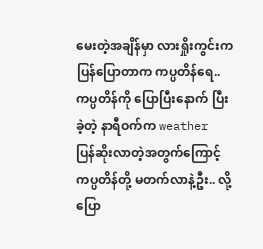မေးတဲ့အချိန်မှာ လားရှိုးကွင်းက ပြန်ပြောတာက ကပ္ပတိန်ရေ.. ကပ္ပတိန်ကို ပြောပြီးနောက် ပြီးခဲ့တဲ့ နာရီဝက်က weather ပြန်ဆိုးလာတဲ့အတွက်ကြောင့် ကပ္ပတိန်တို့ မတက်လာနဲ့ဦး.. လို့ ပြော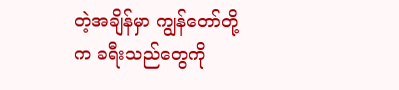တဲ့အချိန်မှာ ကျွန်တော်တို့က ခရီးသည်တွေကို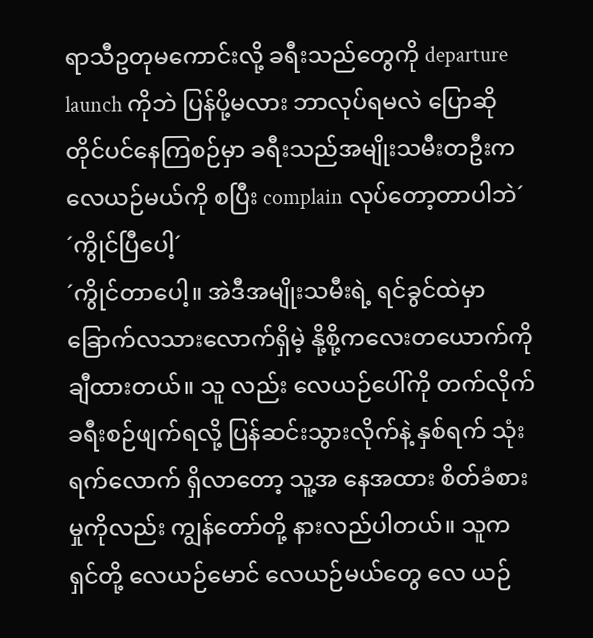ရာသီဥတုမကောင်းလို့ ခရီးသည်တွေကို departure launch ကိုဘဲ ပြန်ပို့မလား ဘာလုပ်ရမလဲ ပြောဆို တိုင်ပင်နေကြစဉ်မှာ ခရီးသည်အမျိုးသမီးတဦးက လေယဉ်မယ်ကို စပြီး complain လုပ်တော့တာပါဘဲ´
´ကွိုင်ပြီပေါ့´
´ကွိုင်တာပေါ့။ အဲဒီအမျိုးသမီးရဲ့ ရင်ခွင်ထဲမှာ ခြောက်လသားလောက်ရှိမဲ့ နို့စို့ကလေးတယောက်ကို ချီထားတယ်။ သူ လည်း လေယဉ်ပေါ်ကို တက်လိုက် ခရီးစဉ်ဖျက်ရလို့ ပြန်ဆင်းသွားလိုက်နဲ့ နှစ်ရက် သုံးရက်လောက် ရှိလာတော့ သူ့အ နေအထား စိတ်ခံစားမှုကိုလည်း ကျွန်တော်တို့ နားလည်ပါတယ်။ သူက ရှင်တို့ လေယဉ်မောင် လေယဉ်မယ်တွေ လေ ယဉ်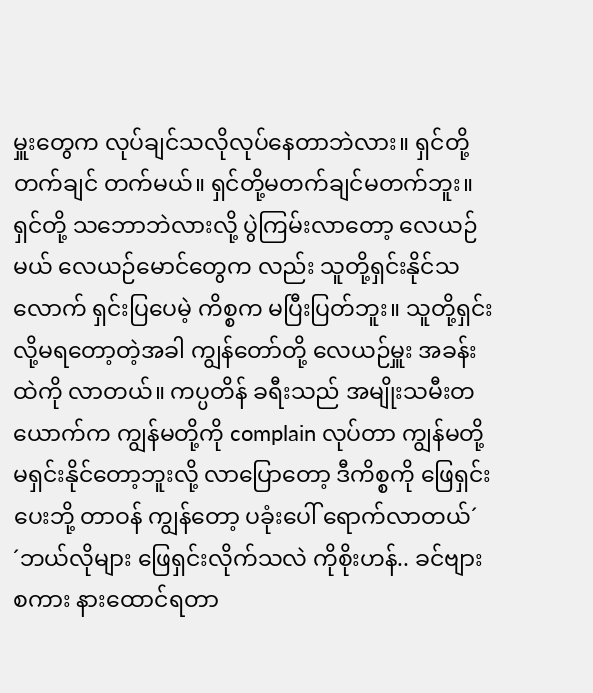မှူးတွေက လုပ်ချင်သလိုလုပ်နေတာဘဲလား။ ရှင်တို့ တက်ချင် တက်မယ်။ ရှင်တို့မတက်ချင်မတက်ဘူး။ ရှင်တို့ သဘောဘဲလားလို့ ပွဲကြမ်းလာတော့ လေယဉ်မယ် လေယဉ်မောင်တွေက လည်း သူတို့ရှင်းနိုင်သလောက် ရှင်းပြပေမဲ့ ကိစ္စက မပြီးပြတ်ဘူး။ သူတို့ရှင်းလို့မရတော့တဲ့အခါ ကျွန်တော်တို့ လေယဉ်မှူး အခန်းထဲကို လာတယ်။ ကပ္ပတိန် ခရီးသည် အမျိုးသမီးတယောက်က ကျွန်မတို့ကို complain လုပ်တာ ကျွန်မတို့ မရှင်းနိုင်တော့ဘူးလို့ လာပြောတော့ ဒီကိစ္စကို ဖြေရှင်းပေးဘို့ တာဝန် ကျွန်တော့ ပခုံးပေါ် ရောက်လာတယ်´
´ဘယ်လိုများ ဖြေရှင်းလိုက်သလဲ ကိုစိုးဟန်.. ခင်ဗျားစကား နားထောင်ရတာ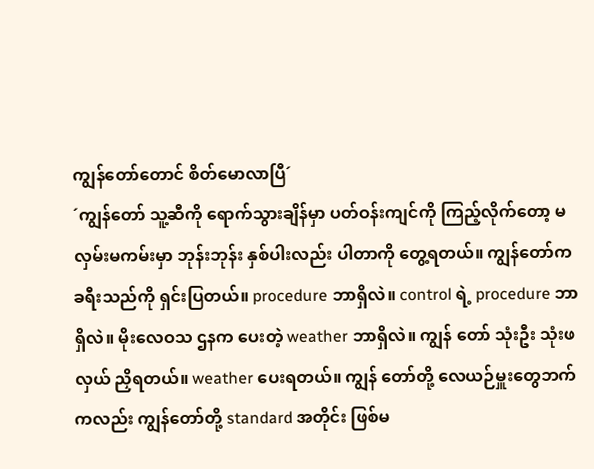ကျွန်တော်တောင် စိတ်မောလာပြီ´
´ကျွန်တော် သူ့ဆီကို ရောက်သွားချိန်မှာ ပတ်ဝန်းကျင်ကို ကြည့်လိုက်တော့ မလှမ်းမကမ်းမှာ ဘုန်းဘုန်း နှစ်ပါးလည်း ပါတာကို တွေ့ရတယ်။ ကျွန်တော်က ခရီးသည်ကို ရှင်းပြတယ်။ procedure ဘာရှိလဲ။ control ရဲ့ procedure ဘာရှိလဲ။ မိုးလေဝသ ဌနက ပေးတဲ့ weather ဘာရှိလဲ။ ကျွန် တော် သုံးဦး သုံးဖလှယ် ညှိရတယ်။ weather ပေးရတယ်။ ကျွန် တော်တို့ လေယဉ်မှူးတွေဘက်ကလည်း ကျွန်တော်တို့ standard အတိုင်း ဖြစ်မ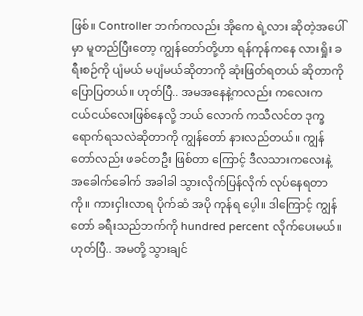ဖြစ်။ Controller ဘက်ကလည်း အိုကေ ရဲ့လား ဆိုတဲ့အပေါ်မှာ မူတည်ပြီးတော့ ကျွန်တော်တို့ဟာ ရန်ကုန်ကနေ လားရှိုး ခရီးစဉ်ကို ပျံမယ် မပျံမယ်ဆိုတာကို ဆုံးဖြတ်ရတယ် ဆိုတာကို ပြောပြတယ်။ ဟုတ်ပြီ.. အမအနေနဲ့ကလည်း ကလေးက ငယ်ငယ်လေးဖြစ်နေလို့ ဘယ် လောက် ကသီလင်တ ဒုက္ခရောက်ရသလဲဆိုတာကို ကျွန်တော် နားလည်တယ်။ ကျွန်တော်လည်း ဖခင်တဦး ဖြစ်တာ ကြောင့် ဒီလသားကလေးနဲ့ အခေါက်ခေါက် အခါခါ သွားလိုက်ပြန်လိုက် လုပ်နေရတာကို။ ကားငှါးလာရ ပိုက်ဆံ အပို ကုန်ရ ပေ့ါ။ ဒါကြောင့် ကျွန်တော် ခရီးသည်ဘက်ကို hundred percent လိုက်ပေးမယ်။ ဟုတ်ပြီ.. အမတို့ သွားချင်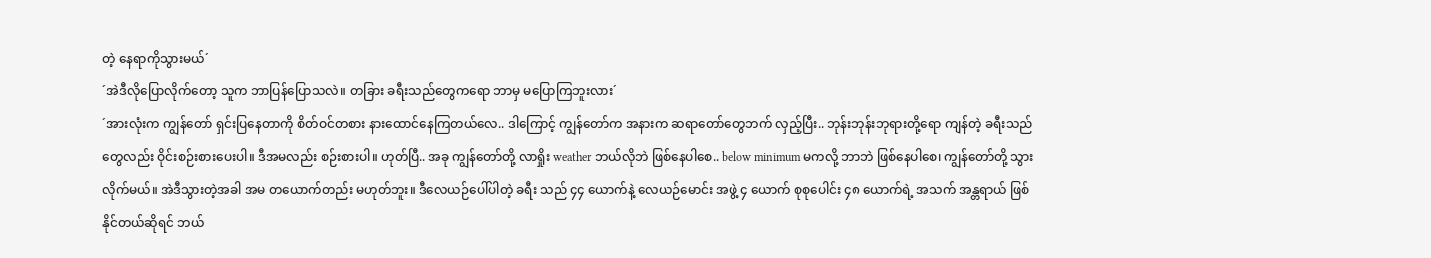တဲ့ နေရာကိုသွားမယ်´
´အဲဒီလိုပြောလိုက်တော့ သူက ဘာပြန်ပြောသလဲ။ တခြား ခရီးသည်တွေကရော ဘာမှ မပြောကြဘူးလား´
´အားလုံးက ကျွန်တော် ရှင်းပြနေတာကို စိတ်ဝင်တစား နားထောင်နေကြတယ်လေ.. ဒါကြောင့် ကျွန်တော်က အနားက ဆရာတော်တွေဘက် လှည့်ပြီး.. ဘုန်းဘုန်းဘုရားတို့ရော ကျန်တဲ့ ခရီးသည်တွေလည်း ဝိုင်းစဉ်းစားပေးပါ။ ဒီအမလည်း စဉ်းစားပါ။ ဟုတ်ပြီ.. အခု ကျွန်တော်တို့ လာရှိုး weather ဘယ်လိုဘဲ ဖြစ်နေပါစေ.. below minimum မကလို့ ဘာဘဲ ဖြစ်နေပါစေ၊ ကျွန်တော်တို့ သွားလိုက်မယ်။ အဲဒီသွားတဲ့အခါ အမ တယောက်တည်း မဟုတ်ဘူး။ ဒီလေယဉ်ပေါ်ပါတဲ့ ခရီး သည် ၄၄ ယောက်နဲ့ လေယဉ်မောင်း အဖွဲ့ ၄ ယောက် စုစုပေါင်း ၄၈ ယောက်ရဲ့ အသက် အန္တရာယ် ဖြစ်နိုင်တယ်ဆိုရင် ဘယ်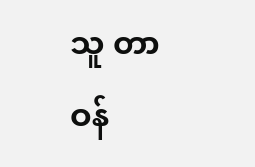သူ တာဝန်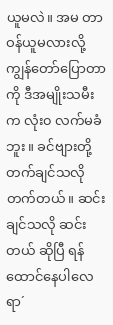ယူမလဲ။ အမ တာဝန်ယူမလားလို့ ကျွန်တော်ပြောတာကို ဒီအမျိုးသမီးက လုံး၀ လက်မခံဘူး။ ခင်ဗျားတို့ တက်ချင်သလို တက်တယ်။ ဆင်းချင်သလို ဆင်းတယ် ဆိုပြီ ရန်ထောင်နေပါလေရာ´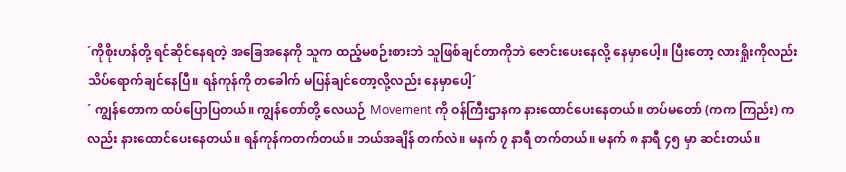´ကိုစိုးဟန်တို့ ရင်ဆိုင်နေရတဲ့ အခြေအနေကို သူက ထည့်မစဉ်းစားဘဲ သူဖြစ်ချင်တာကိုဘဲ ဇောင်းပေးနေလို့ နေမှာပေါ့။ ပြီးတော့ လားရှိုးကိုလည်း သိပ်ရောက်ချင်နေပြီ။ ရန်ကုန်ကို တခေါက် မပြန်ချင်တော့လို့လည်း နေမှာပေါ့´
´ ကျွန်တောက ထပ်ပြောပြတယ်။ ကျွန်တော်တို့ လေယဉ် Movement ကို ဝန်ကြီးဌာနက နားထောင်ပေးနေတယ်။ တပ်မတော် (ကက ကြည်း) ကလည်း နားထောင်ပေးနေတယ်။ ရန်ကုန်ကတက်တယ်။ ဘယ်အချိန် တက်လဲ။ မနက် ၇ နာရီ တက်တယ်။ မနက် ၈ နာရီ ၄၅ မှာ ဆင်းတယ်။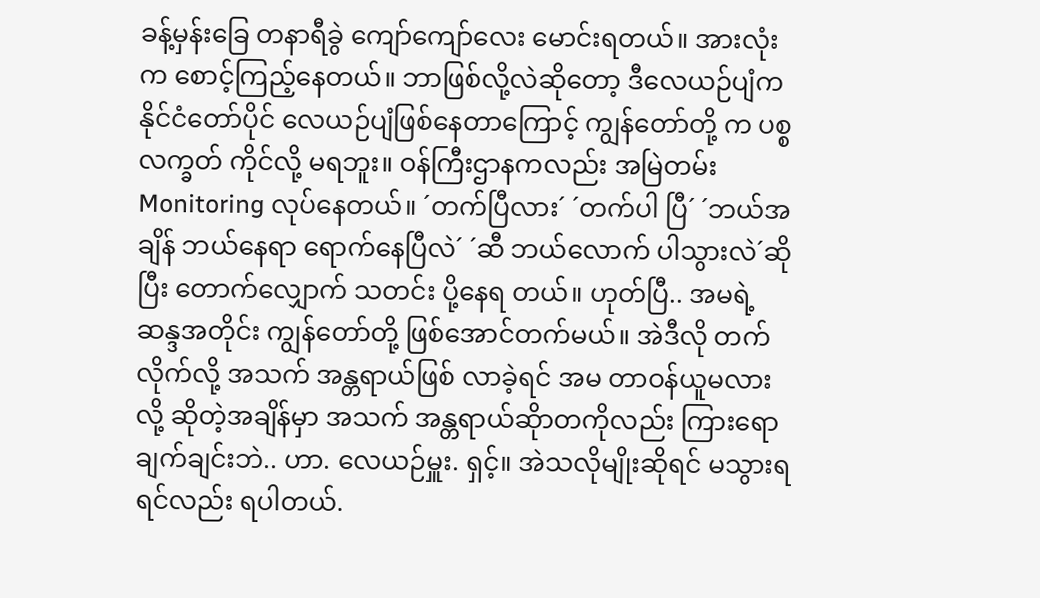ခန့်မှန်းခြေ တနာရီခွဲ ကျော်ကျော်လေး မောင်းရတယ်။ အားလုံးက စောင့်ကြည့်နေတယ်။ ဘာဖြစ်လို့လဲဆိုတော့ ဒီလေယဉ်ပျံက နိုင်ငံတော်ပိုင် လေယဉ်ပျံဖြစ်နေတာကြောင့် ကျွန်တော်တို့ က ပစ္စလက္ခတ် ကိုင်လို့ မရဘူး။ ဝန်ကြီးဌာနကလည်း အမြဲတမ်း Monitoring လုပ်နေတယ်။ ´တက်ပြီလား´ ´တက်ပါ ပြီ´ ´ဘယ်အချိန် ဘယ်နေရာ ရောက်နေပြီလဲ´ ´ဆီ ဘယ်လောက် ပါသွားလဲ´ဆိုပြီး တောက်လျှောက် သတင်း ပို့နေရ တယ်။ ဟုတ်ပြီ.. အမရဲ့ ဆန္ဒအတိုင်း ကျွန်တော်တို့ ဖြစ်အောင်တက်မယ်။ အဲဒီလို တက်လိုက်လို့ အသက် အန္တရာယ်ဖြစ် လာခဲ့ရင် အမ တာဝန်ယူမလား လို့ ဆိုတဲ့အချိန်မှာ အသက် အန္တရာယ်ဆိုာတကိုလည်း ကြားရော ချက်ချင်းဘဲ.. ဟာ. လေယဉ်မှူး. ရှင့်။ အဲသလိုမျိုးဆိုရင် မသွားရရင်လည်း ရပါတယ်.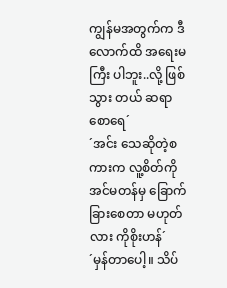ကျွန်မအတွက်က ဒီလောက်ထိ အရေးမကြီး ပါဘူး..လို့ ဖြစ်သွား တယ် ဆရာစောရေ´
´အင်း သေဆိုတဲ့စကားက လူ့စိတ်ကို အင်မတန်မှ ခြောက်ခြားစေတာ မဟုတ်လား ကိုစိုးဟန်´
´မှန်တာပေါ့။ သိပ်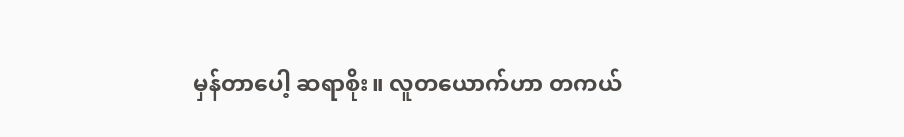မှန်တာပေါ့ ဆရာစိုး။ လူတယောက်ဟာ တကယ်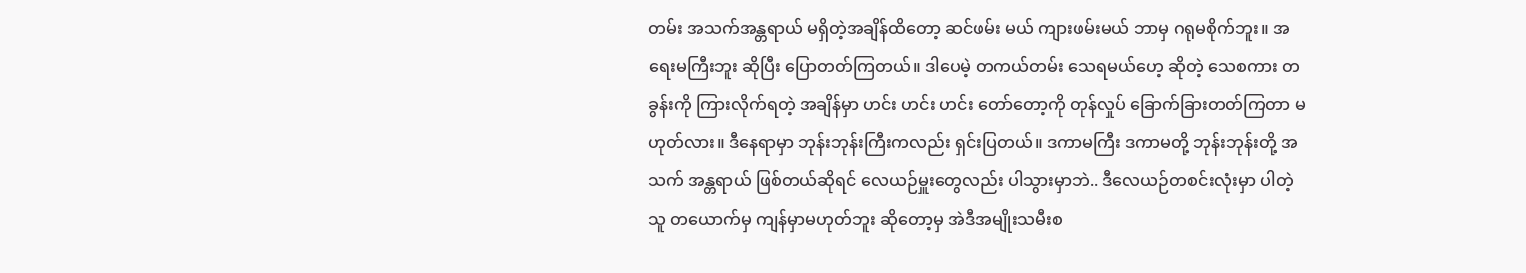တမ်း အသက်အန္တရာယ် မရှိတဲ့အချိန်ထိတော့ ဆင်ဖမ်း မယ် ကျားဖမ်းမယ် ဘာမှ ဂရုမစိုက်ဘူး။ အရေးမကြီးဘူး ဆိုပြီး ပြောတတ်ကြတယ်။ ဒါပေမဲ့ တကယ်တမ်း သေရမယ်ဟေ့ ဆိုတဲ့ သေစကား တခွန်းကို ကြားလိုက်ရတဲ့ အချိန်မှာ ဟင်း ဟင်း ဟင်း တော်တော့ကို တုန်လှုပ် ခြောက်ခြားတတ်ကြတာ မဟုတ်လား။ ဒီနေရာမှာ ဘုန်းဘုန်းကြီးကလည်း ရှင်းပြတယ်။ ဒကာမကြီး ဒကာမတို့ ဘုန်းဘုန်းတို့ အသက် အန္တရာယ် ဖြစ်တယ်ဆိုရင် လေယဉ်မှူးတွေလည်း ပါသွားမှာဘဲ.. ဒီလေယဉ်တစင်းလုံးမှာ ပါတဲ့သူ တယောက်မှ ကျန်မှာမဟုတ်ဘူး ဆိုတော့မှ အဲဒီအမျိုးသမီးစ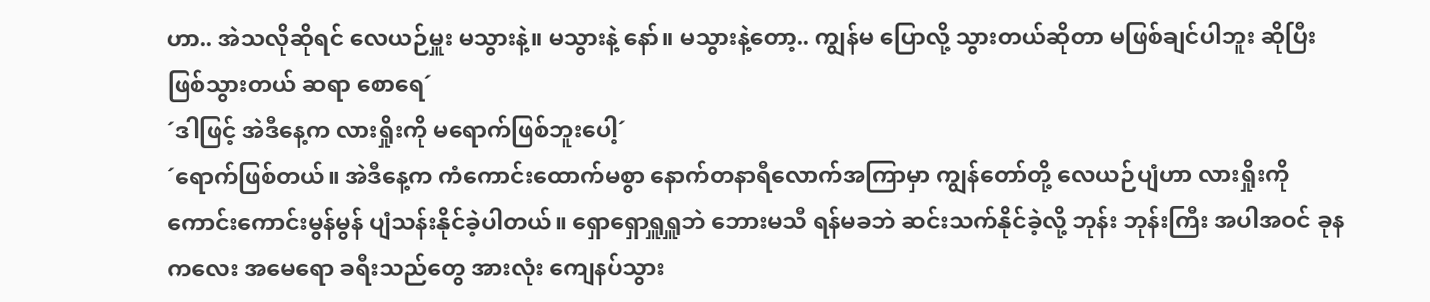ဟာ.. အဲသလိုဆိုရင် လေယဉ်မှူး မသွားနဲ့။ မသွားနဲ့ နော်။ မသွားနဲ့တော့.. ကျွန်မ ပြောလို့ သွားတယ်ဆိုတာ မဖြစ်ချင်ပါဘူး ဆိုပြီး ဖြစ်သွားတယ် ဆရာ စောရေ´
´ဒါဖြင့် အဲဒီနေ့က လားရှိုးကို မရောက်ဖြစ်ဘူးပေါ့´
´ရောက်ဖြစ်တယ်။ အဲဒီနေ့က ကံကောင်းထောက်မစွာ နောက်တနာရီလောက်အကြာမှာ ကျွန်တော်တို့ လေယဉ်ပျံဟာ လားရှိုးကို ကောင်းကောင်းမွန်မွန် ပျံသန်းနိုင်ခဲ့ပါတယ်။ ရှောရှောရှူရှူဘဲ ဘေားမသီ ရန်မခဘဲ ဆင်းသက်နိုင်ခဲ့လို့ ဘုန်း ဘုန်းကြီး အပါအဝင် ခုန ကလေး အမေရော ခရီးသည်တွေ အားလုံး ကျေနပ်သွား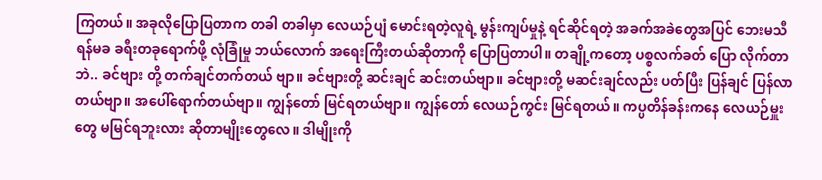ကြတယ်။ အခုလိုပြောပြတာက တခါ တခါမှာ လေယဉ်ပျံ မောင်းရတဲ့လူရဲ့ မွန်းကျပ်မှုနဲ့ ရင်ဆိုင်ရတဲ့ အခက်အခဲတွေအပြင် ဘေးမသီရန်မခ ခရီးတခုရောက်ဖို့ လုံခြုံမှု ဘယ်လောက် အရေးကြီးတယ်ဆိုတာကို ပြောပြတာပါ။ တချို့ကတော့ ပစ္စလက်ခတ် ပြော လိုက်တာဘဲ.. ခင်ဗျား တို့ တက်ချင်တက်တယ် ဗျာ။ ခင်ဗျားတို့ ဆင်းချင် ဆင်းတယ်ဗျာ။ ခင်ဗျားတို့ မဆင်းချင်လည်း ပတ်ပြီး ပြန်ချင် ပြန်လာ တယ်ဗျာ။ အပေါ်ရောက်တယ်ဗျာ။ ကျွန်တော် မြင်ရတယ်ဗျာ။ ကျွန်တော် လေယဉ်ကွင်း မြင်ရတယ်။ ကပ္ပတိန်ခန်းကနေ လေယဉ်မှူးတွေ မမြင်ရဘူးလား ဆိုတာမျိုးတွေလေ။ ဒါမျိုးကို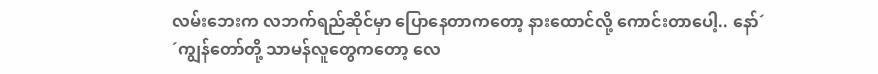လမ်းဘေးက လဘက်ရည်ဆိုင်မှာ ပြောနေတာကတော့ နားထောင်လို့ ကောင်းတာပေါ့.. နော်´
´ကျွန်တော်တို့ သာမန်လူတွေကတော့ လေ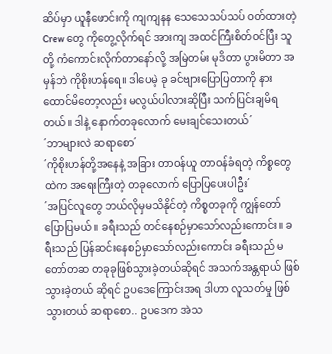ဆိပ်မှာ ယူနီဖောင်းကို ကျကျနန သေသေသပ်သပ် ဝတ်ထားတဲ့ Crew တွေ ကိုတွေ့လိုက်ရင် အားကျ အထင်ကြီးစိတ်ဝင်ပြီး သူတို့ ကံကောင်းလိုက်တာနော်လို့ အမြဲတမ်း မုဒိတာ ပွားမိတာ အမှန်ဘဲ ကိုစိုးဟန်ရေ။ ဒါပေမဲ့ ခု ခင်ဗျားပြောပြတာကို နားထောင်မိတော့လည်း မလွယ်ပါလားဆိုပြီး သက်ပြင်းချမိရတယ်။ ဒါနဲ့ နောက်တခုလောက် မေးချင်သေးတယ်´
´ဘာများလဲ ဆရာစော´
´ကိုစိုးဟန်တို့အနေနဲ့ အခြား တာဝန်ယူ တာဝန်ခံရတဲ့ ကိစ္စတွေထဲက အရေးကြီးတဲ့ တခုလောက် ပြောပြပေးပါဦး´
´အပြင်လူတွေ ဘယ်လိုမှမသိနိုင်တဲ့ ကိစ္စတခုကို ကျွန်တော်ပြောပြမယ်။ ခရီးသည် တင်နေစဉ်မှာသော်လည်းကောင်း။ ခ ရီးသည် ပြန်ဆင်းနေစဉ်မှာသော်လည်းကောင်း ခရီးသည် မတော်တဆ တခုခုဖြစ်သွားခဲ့တယ်ဆိုရင် အသက်အန္တရာယ် ဖြစ်သွားခဲ့တယ် ဆိုရင် ဥပဒေကြောင်းအရ ဒါဟာ လူသတ်မှု ဖြစ်သွားတယ် ဆရာစော.. ဥပဒေက အဲသ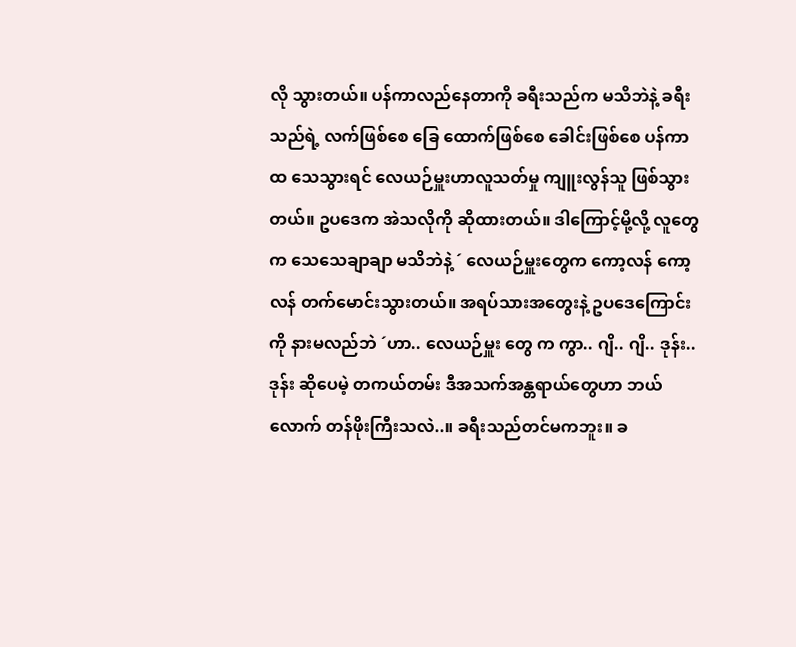လို သွားတယ်။ ပန်ကာလည်နေတာကို ခရီးသည်က မသိဘဲနဲ့ ခရီးသည်ရဲ့ လက်ဖြစ်စေ ခြေ ထောက်ဖြစ်စေ ခေါင်းဖြစ်စေ ပန်ကာထ သေသွားရင် လေယဉ်မှူးဟာလူသတ်မှု ကျူးလွန်သူ ဖြစ်သွားတယ်။ ဥပဒေက အဲသလိုကို ဆိုထားတယ်။ ဒါကြောင့်မို့လို့ လူတွေက သေသေချာချာ မသိဘဲနဲ့ ´ လေယဉ်မှူးတွေက ကော့လန် ကော့လန် တက်မောင်းသွားတယ်။ အရပ်သားအတွေးနဲ့ ဥပဒေကြောင်းကို နားမလည်ဘဲ ´ဟာ.. လေယဉ်မှူး တွေ က ကွာ.. ဂျိ.. ဂျိ.. ဒုန်း.. ဒုန်း ဆိုပေမဲ့ တကယ်တမ်း ဒီအသက်အန္တရာယ်တွေဟာ ဘယ်လောက် တန်ဖိုးကြီးသလဲ..။ ခရီးသည်တင်မကဘူး။ ခ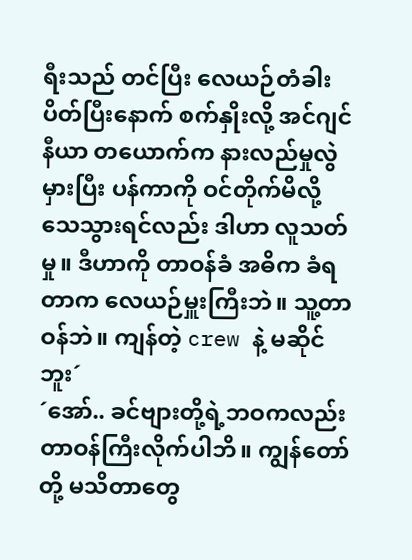ရီးသည် တင်ပြီး လေယဉ်တံခါးပိတ်ပြီးနောက် စက်နှိုးလို့ အင်ဂျင်နီယာ တယောက်က နားလည်မှုလွဲမှားပြီး ပန်ကာကို ဝင်တိုက်မိလို့ သေသွားရင်လည်း ဒါဟာ လူသတ်မှု။ ဒီဟာကို တာဝန်ခံ အဓိက ခံရတာက လေယဉ်မှူးကြီးဘဲ။ သူ့တာဝန်ဘဲ။ ကျန်တဲ့ crew နဲ့ မဆိုင်ဘူး´
´အော်.. ခင်ဗျားတို့ရဲ့ဘဝကလည်း တာဝန်ကြီးလိုက်ပါဘိ။ ကျွန်တော်တို့ မသိတာတွေ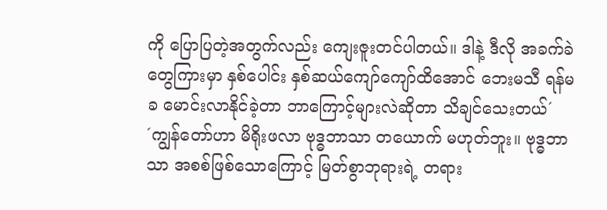ကို ပြောပြတဲ့အတွက်လည်း ကျေးဇူးတင်ပါတယ်။ ဒါနဲ့ ဒီလို အခက်ခဲတွေကြားမှာ နှစ်ပေါင်း နှစ်ဆယ်ကျော်ကျော်ထိအောင် ဘေးမသီ ရန်မခ မောင်းလာနိုင်ခဲ့တာ ဘာကြောင့်များလဲဆိုတာ သိချင်သေးတယ်´
´ကျွန်တော်ဟာ မိရိုးဖလာ ဗုဒ္ဓဘာသာ တယောက် မဟုတ်ဘူး။ ဗုဒ္ဓဘာသာ အစစ်ဖြစ်သောကြောင့် မြတ်စွာဘုရားရဲ့ တရား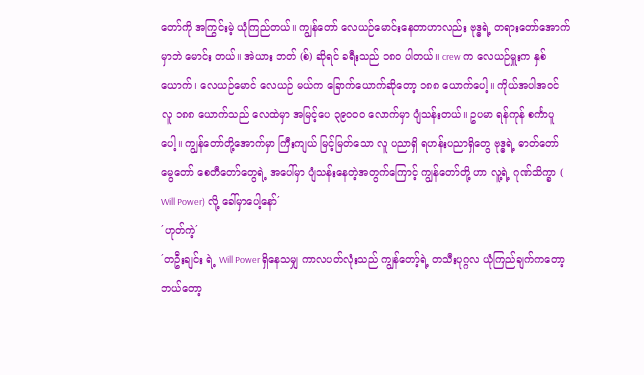တော်ကို အကြွင်းမဲ့ ယုံကြည်တယ်။ ကျွန်တော် လေယဉ်မောင်းနေတာဟာလည်း ဗုဒ္ဓရဲ့ တရားတော်အောက်မှာဘဲ မောင်း တယ်။ အဲယား ဘတ် (စ်) ဆိုရင် ခရီးသည် ၁၈၀ ပါတယ်။ crew က လေယဉ်မှူးက နှစ်ယောက်၊ လေယဉ်မောင် လေယဉ် မယ်က ခြောက်ယောက်ဆိုတော့ ၁၈၈ ယောက်ပေါ့။ ကိုယ်အပါအဝင် လူ ၁၈၈ ယောက်သည် လေထဲမှာ အမြင့်ပေ ၃၉၀၀၀ လောက်မှာ ပျံသန်းတယ်။ ဥပမာ ရန်ကုန် စင်္ကာပူပေါ့။ ကျွန်တော်တို့အောက်မှာ ကြီးကျယ် မြင့်မြတ်သော လူ ပညာရှိ ရဟန်းပညာရှိတွေ ဗုဒ္ဓရဲ့ ဓာတ်တော် မွေတော် စေတီတော်တွေရဲ့ အပေါ်မှာ ပျံသန်းနေတဲ့အတွက်ကြောင့် ကျွန်တော်တို့ ဟာ လူ့ရဲ့ ဂုဏ်သိက္ခာ ( Will Power) လို့ ခေါ်မှာပေါ့နော်´
´ဟုတ်ကဲ့´
´တဦးချင်း ရဲ့ Will Power ရှိနေသမျှ ကာလပတ်လုံးသည် ကျွန်တော့်ရဲ့ တသီးပုဂ္ဂလ ယုံကြည်ချက်ကတော့ ဘယ်တော့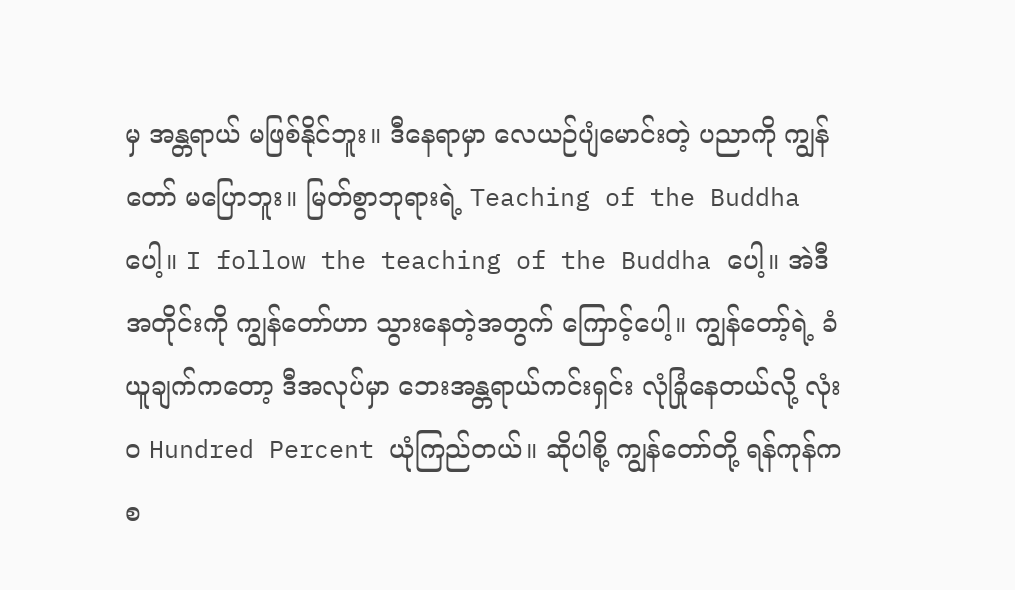မှ အန္တရာယ် မဖြစ်နိုင်ဘူး။ ဒီနေရာမှာ လေယဉ်ပျံမောင်းတဲ့ ပညာကို ကျွန်တော် မပြောဘူး။ မြတ်စွာဘုရားရဲ့ Teaching of the Buddha ပေါ့။ I follow the teaching of the Buddha ပေါ့။ အဲဒီအတိုင်းကို ကျွန်တော်ဟာ သွားနေတဲ့အတွက် ကြောင့်ပေါ့။ ကျွန်တော့်ရဲ့ ခံယူချက်ကတော့ ဒီအလုပ်မှာ ဘေးအန္တရာယ်ကင်းရှင်း လုံခြုံနေတယ်လို့ လုံး၀ Hundred Percent ယုံကြည်တယ်။ ဆိုပါစို့ ကျွန်တော်တို့ ရန်ကုန်က စ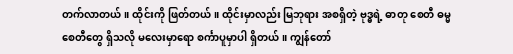တက်လာတယ်။ ထိုင်းကို ဖြတ်တယ်။ ထိုင်းမှာလည်း မြဘုရား အစရှိတဲ့ ဗုဒ္ဓရဲ့ ဓာတု စေတီ ဓမ္မစေတီတွေ ရှိသလို မလေးမှာရော စင်္ကာပူမှာပါ ရှိတယ်။ ကျွန်တော်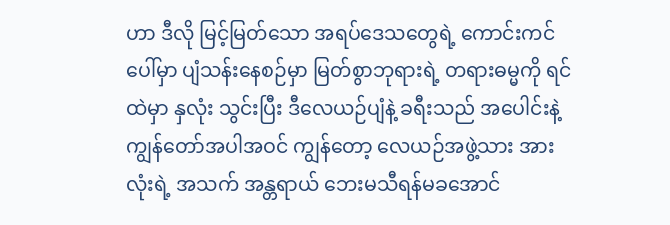ဟာ ဒီလို မြင့်မြတ်သော အရပ်ဒေသတွေရဲ့ ကောင်းကင်ပေါ်မှာ ပျံသန်းနေစဉ်မှာ မြတ်စွာဘုရားရဲ့ တရားဓမ္မကို ရင်ထဲမှာ နှလုံး သွင်းပြီး ဒီလေယဉ်ပျံနဲ့ ခရီးသည် အပေါင်းနဲ့ ကျွန်တော်အပါအဝင် ကျွန်တော့ လေယဉ်အဖွဲ့သား အားလုံးရဲ့ အသက် အန္တရာယ် ဘေးမသီရန်မခအောင်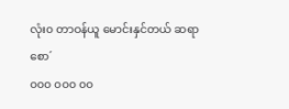လုံး၀ တာဝန်ယူ မောင်းနှင်တယ် ဆရာ စော´
၀၀၀ ၀၀၀ ၀၀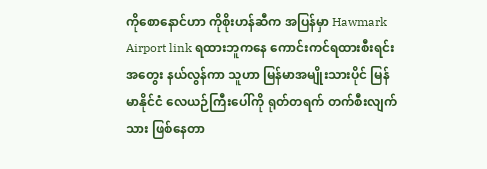ကိုစောနောင်ဟာ ကိုစိုးဟန်ဆီက အပြန်မှာ Hawmark Airport link ရထားဘူကနေ ကောင်းကင်ရထားစီးရင်း အတွေး နယ်လွန်ကာ သူဟာ မြန်မာအမျိုးသားပိုင် မြန်မာနိုင်ငံ လေယဉ်ကြီးပေါ်ကို ရုတ်တရက် တက်စီးလျက်သား ဖြစ်နေတာ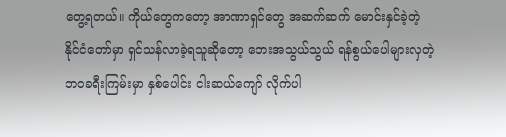တွေ့ရတယ်။ ကိုယ်တွေကတော့ အာဏာရှင်တွေ အဆက်ဆက် မောင်းနှင်ခဲ့တဲ့ နိုင်ငံတော်မှာ ရှင်သန်လာခဲ့ရသူဆိုတော့ ဘေးအသွယ်သွယ် ရန်စွယ်ပေါများလှတဲ့ ဘဝခရီးကြမ်းမှာ နှစ်ပေါင်း ငါးဆယ်ကျော် လိုက်ပါ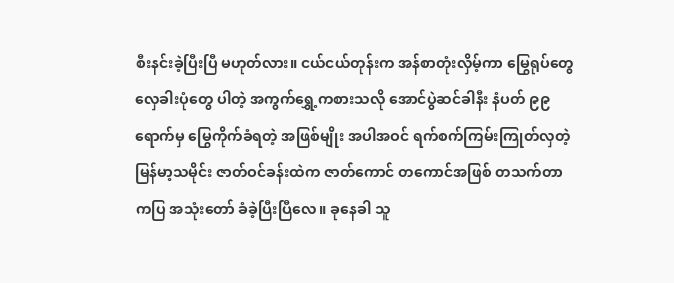စီးနင်းခဲ့ပြီးပြီ မဟုတ်လား။ ငယ်ငယ်တုန်းက အန်စာတုံးလှိမ့်ကာ မြွေရုပ်တွေ လှေခါးပုံတွေ ပါတဲ့ အကွက်ရွှေ့ကစားသလို အောင်ပွဲဆင်ခါနီး နံပတ် ၉၉ ရောက်မှ မြွေကိုက်ခံရတဲ့ အဖြစ်မျိုး အပါအဝင် ရက်စက်ကြမ်းကြုတ်လှတဲ့ မြန်မာ့သမိုင်း ဇာတ်ဝင်ခန်းထဲက ဇာတ်ကောင် တကောင်အဖြစ် တသက်တာ ကပြ အသုံးတော် ခံခဲ့ပြီးပြီလေ။ ခုနေခါ သူ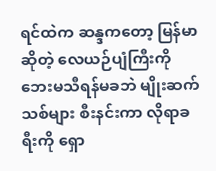ရင်ထဲက ဆန္ဒကတော့ မြန်မာဆိုတဲ့ လေယဉ်ပျံကြီးကို ဘေးမသီရန်မခဘဲ မျိုးဆက်သစ်များ စီးနင်းကာ လိုရာခရီးကို ရှော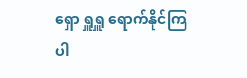ရှော ရှူရှူ ရောက်နိုင်ကြပါ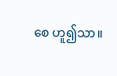စေ ဟူ၍သာ။